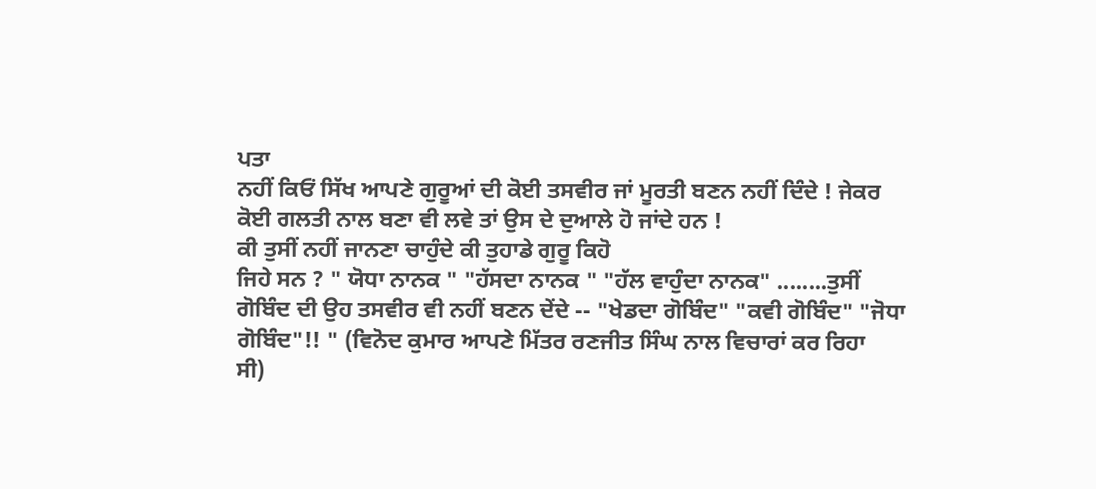ਪਤਾ
ਨਹੀਂ ਕਿਓਂ ਸਿੱਖ ਆਪਣੇ ਗੁਰੂਆਂ ਦੀ ਕੋਈ ਤਸਵੀਰ ਜਾਂ ਮੂਰਤੀ ਬਣਨ ਨਹੀਂ ਦਿੰਦੇ ! ਜੇਕਰ
ਕੋਈ ਗਲਤੀ ਨਾਲ ਬਣਾ ਵੀ ਲਵੇ ਤਾਂ ਉਸ ਦੇ ਦੁਆਲੇ ਹੋ ਜਾਂਦੇ ਹਨ !
ਕੀ ਤੁਸੀਂ ਨਹੀਂ ਜਾਨਣਾ ਚਾਹੁੰਦੇ ਕੀ ਤੁਹਾਡੇ ਗੁਰੂ ਕਿਹੋ
ਜਿਹੇ ਸਨ ? " ਯੋਧਾ ਨਾਨਕ " "ਹੱਸਦਾ ਨਾਨਕ " "ਹੱਲ ਵਾਹੁੰਦਾ ਨਾਨਕ" ........ਤੁਸੀਂ
ਗੋਬਿੰਦ ਦੀ ਉਹ ਤਸਵੀਰ ਵੀ ਨਹੀਂ ਬਣਨ ਦੇਂਦੇ -- "ਖੇਡਦਾ ਗੋਬਿੰਦ" "ਕਵੀ ਗੋਬਿੰਦ" "ਜੋਧਾ
ਗੋਬਿੰਦ"!! " (ਵਿਨੋਦ ਕੁਮਾਰ ਆਪਣੇ ਮਿੱਤਰ ਰਣਜੀਤ ਸਿੰਘ ਨਾਲ ਵਿਚਾਰਾਂ ਕਰ ਰਿਹਾ
ਸੀ)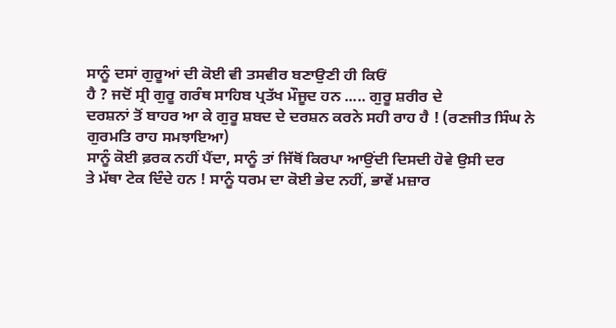ਸਾਨੂੰ ਦਸਾਂ ਗੁਰੂਆਂ ਦੀ ਕੋਈ ਵੀ ਤਸਵੀਰ ਬਣਾਉਣੀ ਹੀ ਕਿਓਂ
ਹੈ ? ਜਦੋਂ ਸ੍ਰੀ ਗੁਰੂ ਗਰੰਥ ਸਾਹਿਬ ਪ੍ਰਤੱਖ ਮੌਜੂਦ ਹਨ ..... ਗੁਰੂ ਸ਼ਰੀਰ ਦੇ
ਦਰਸ਼ਨਾਂ ਤੋਂ ਬਾਹਰ ਆ ਕੇ ਗੁਰੂ ਸ਼ਬਦ ਦੇ ਦਰਸ਼ਨ ਕਰਨੇ ਸਹੀ ਰਾਹ ਹੈ ! (ਰਣਜੀਤ ਸਿੰਘ ਨੇ
ਗੁਰਮਤਿ ਰਾਹ ਸਮਝਾਇਆ)
ਸਾਨੂੰ ਕੋਈ ਫ਼ਰਕ ਨਹੀਂ ਪੈਂਦਾ, ਸਾਨੂੰ ਤਾਂ ਜਿੱਥੋਂ ਕਿਰਪਾ ਆਉਂਦੀ ਦਿਸਦੀ ਹੋਵੇ ਉਸੀ ਦਰ
ਤੇ ਮੱਥਾ ਟੇਕ ਦਿੰਦੇ ਹਨ ! ਸਾਨੂੰ ਧਰਮ ਦਾ ਕੋਈ ਭੇਦ ਨਹੀਂ, ਭਾਵੇਂ ਮਜ਼ਾਰ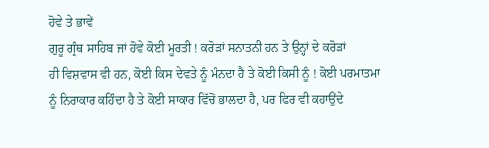ਹੋਵੇ ਤੇ ਭਾਵੇਂ
ਗੁਰੂ ਗ੍ਰੰਥ ਸਾਹਿਬ ਜਾਂ ਹੋਵੇ ਕੋਈ ਮੂਰਤੀ ! ਕਰੋੜਾਂ ਸਨਾਤਨੀ ਹਨ ਤੇ ਉਨ੍ਹਾਂ ਦੇ ਕਰੋੜਾਂ
ਹੀ ਵਿਸ਼ਵਾਸ ਵੀ ਹਨ, ਕੋਈ ਕਿਸ ਦੇਵਤੇ ਨੂੰ ਮੰਨਦਾ ਹੈ ਤੇ ਕੋਈ ਕਿਸੀ ਨੂੰ ! ਕੋਈ ਪਰਮਾਤਮਾ
ਨੂੰ ਨਿਰਾਕਾਰ ਕਹਿੰਦਾ ਹੈ ਤੇ ਕੋਈ ਸਾਕਾਰ ਵਿੱਚੋਂ ਭਾਲਦਾ ਹੈ, ਪਰ ਫਿਰ ਵੀ ਕਹਾਉਂਦੇ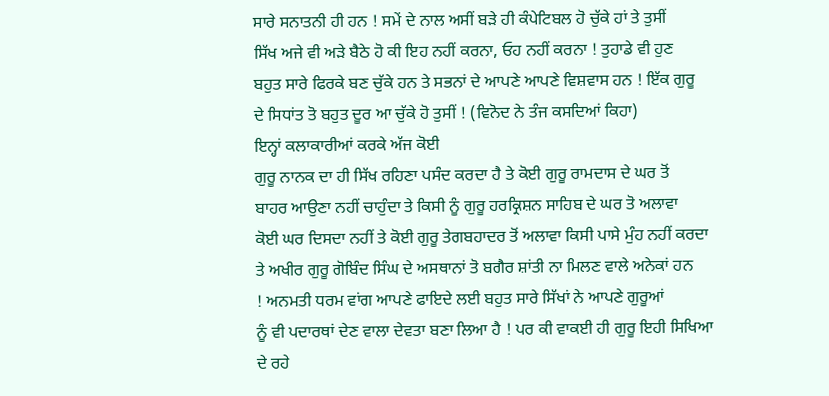ਸਾਰੇ ਸਨਾਤਨੀ ਹੀ ਹਨ ! ਸਮੇਂ ਦੇ ਨਾਲ ਅਸੀਂ ਬੜੇ ਹੀ ਕੰਪੇਟਿਬਲ ਹੋ ਚੁੱਕੇ ਹਾਂ ਤੇ ਤੁਸੀਂ
ਸਿੱਖ ਅਜੇ ਵੀ ਅੜੇ ਬੈਠੇ ਹੋ ਕੀ ਇਹ ਨਹੀਂ ਕਰਨਾ, ਓਹ ਨਹੀਂ ਕਰਨਾ ! ਤੁਹਾਡੇ ਵੀ ਹੁਣ
ਬਹੁਤ ਸਾਰੇ ਫਿਰਕੇ ਬਣ ਚੁੱਕੇ ਹਨ ਤੇ ਸਭਨਾਂ ਦੇ ਆਪਣੇ ਆਪਣੇ ਵਿਸ਼ਵਾਸ ਹਨ ! ਇੱਕ ਗੁਰੂ
ਦੇ ਸਿਧਾਂਤ ਤੋ ਬਹੁਤ ਦੂਰ ਆ ਚੁੱਕੇ ਹੋ ਤੁਸੀਂ ! (ਵਿਨੋਦ ਨੇ ਤੰਜ ਕਸਦਿਆਂ ਕਿਹਾ)
ਇਨ੍ਹਾਂ ਕਲਾਕਾਰੀਆਂ ਕਰਕੇ ਅੱਜ ਕੋਈ
ਗੁਰੂ ਨਾਨਕ ਦਾ ਹੀ ਸਿੱਖ ਰਹਿਣਾ ਪਸੰਦ ਕਰਦਾ ਹੈ ਤੇ ਕੋਈ ਗੁਰੂ ਰਾਮਦਾਸ ਦੇ ਘਰ ਤੋਂ
ਬਾਹਰ ਆਉਣਾ ਨਹੀਂ ਚਾਹੁੰਦਾ ਤੇ ਕਿਸੀ ਨੂੰ ਗੁਰੂ ਹਰਕ੍ਰਿਸ਼ਨ ਸਾਹਿਬ ਦੇ ਘਰ ਤੋ ਅਲਾਵਾ
ਕੋਈ ਘਰ ਦਿਸਦਾ ਨਹੀਂ ਤੇ ਕੋਈ ਗੁਰੂ ਤੇਗਬਹਾਦਰ ਤੋਂ ਅਲਾਵਾ ਕਿਸੀ ਪਾਸੇ ਮੁੰਹ ਨਹੀਂ ਕਰਦਾ
ਤੇ ਅਖੀਰ ਗੁਰੂ ਗੋਬਿੰਦ ਸਿੰਘ ਦੇ ਅਸਥਾਨਾਂ ਤੋ ਬਗੈਰ ਸ਼ਾਂਤੀ ਨਾ ਮਿਲਣ ਵਾਲੇ ਅਨੇਕਾਂ ਹਨ
! ਅਨਮਤੀ ਧਰਮ ਵਾਂਗ ਆਪਣੇ ਫਾਇਦੇ ਲਈ ਬਹੁਤ ਸਾਰੇ ਸਿੱਖਾਂ ਨੇ ਆਪਣੇ ਗੁਰੂਆਂ
ਨੂੰ ਵੀ ਪਦਾਰਥਾਂ ਦੇਣ ਵਾਲਾ ਦੇਵਤਾ ਬਣਾ ਲਿਆ ਹੈ ! ਪਰ ਕੀ ਵਾਕਈ ਹੀ ਗੁਰੂ ਇਹੀ ਸਿਖਿਆ
ਦੇ ਰਹੇ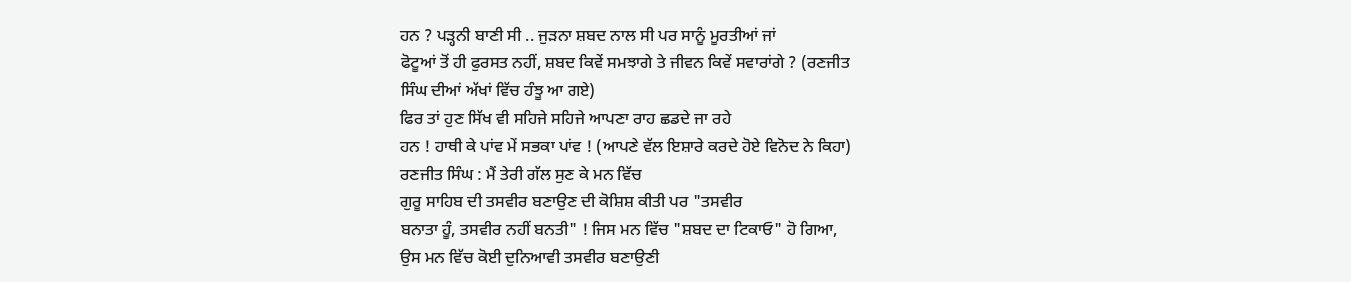ਹਨ ? ਪੜ੍ਹਨੀ ਬਾਣੀ ਸੀ .. ਜੁੜਨਾ ਸ਼ਬਦ ਨਾਲ ਸੀ ਪਰ ਸਾਨੂੰ ਮੂਰਤੀਆਂ ਜਾਂ
ਫੋਟੂਆਂ ਤੋਂ ਹੀ ਫੁਰਸਤ ਨਹੀਂ, ਸ਼ਬਦ ਕਿਵੇਂ ਸਮਝਾਗੇ ਤੇ ਜੀਵਨ ਕਿਵੇਂ ਸਵਾਰਾਂਗੇ ? (ਰਣਜੀਤ
ਸਿੰਘ ਦੀਆਂ ਅੱਖਾਂ ਵਿੱਚ ਹੰਝੂ ਆ ਗਏ)
ਫਿਰ ਤਾਂ ਹੁਣ ਸਿੱਖ ਵੀ ਸਹਿਜੇ ਸਹਿਜੇ ਆਪਣਾ ਰਾਹ ਛਡਦੇ ਜਾ ਰਹੇ
ਹਨ ! ਹਾਥੀ ਕੇ ਪਾਂਵ ਮੇਂ ਸਭਕਾ ਪਾਂਵ ! (ਆਪਣੇ ਵੱਲ ਇਸ਼ਾਰੇ ਕਰਦੇ ਹੋਏ ਵਿਨੋਦ ਨੇ ਕਿਹਾ)
ਰਣਜੀਤ ਸਿੰਘ : ਮੈਂ ਤੇਰੀ ਗੱਲ ਸੁਣ ਕੇ ਮਨ ਵਿੱਚ
ਗੁਰੂ ਸਾਹਿਬ ਦੀ ਤਸਵੀਰ ਬਣਾਉਣ ਦੀ ਕੋਸ਼ਿਸ਼ ਕੀਤੀ ਪਰ "ਤਸਵੀਰ
ਬਨਾਤਾ ਹੂੰ, ਤਸਵੀਰ ਨਹੀਂ ਬਨਤੀ" ! ਜਿਸ ਮਨ ਵਿੱਚ "ਸ਼ਬਦ ਦਾ ਟਿਕਾਓ" ਹੋ ਗਿਆ,
ਉਸ ਮਨ ਵਿੱਚ ਕੋਈ ਦੁਨਿਆਵੀ ਤਸਵੀਰ ਬਣਾਉਣੀ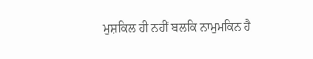ਮੁਸ਼ਕਿਲ ਹੀ ਨਹੀਂ ਬਲਕਿ ਨਾਮੁਮਕਿਨ ਹੈ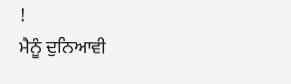!
ਮੈਨੂੰ ਦੁਨਿਆਵੀ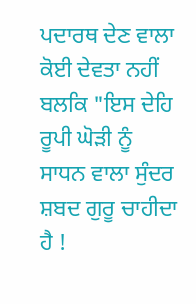ਪਦਾਰਥ ਦੇਣ ਵਾਲਾ ਕੋਈ ਦੇਵਤਾ ਨਹੀਂ ਬਲਕਿ "ਇਸ ਦੇਹਿ ਰੂਪੀ ਘੋੜੀ ਨੂੰ
ਸਾਧਨ ਵਾਲਾ ਸੁੰਦਰ ਸ਼ਬਦ ਗੁਰੂ ਚਾਹੀਦਾ ਹੈ !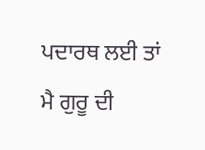ਪਦਾਰਥ ਲਈ ਤਾਂ ਮੈ ਗੁਰੂ ਦੀ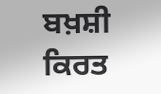ਬਖ਼ਸ਼ੀ ਕਿਰਤ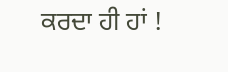ਕਰਦਾ ਹੀ ਹਾਂ !